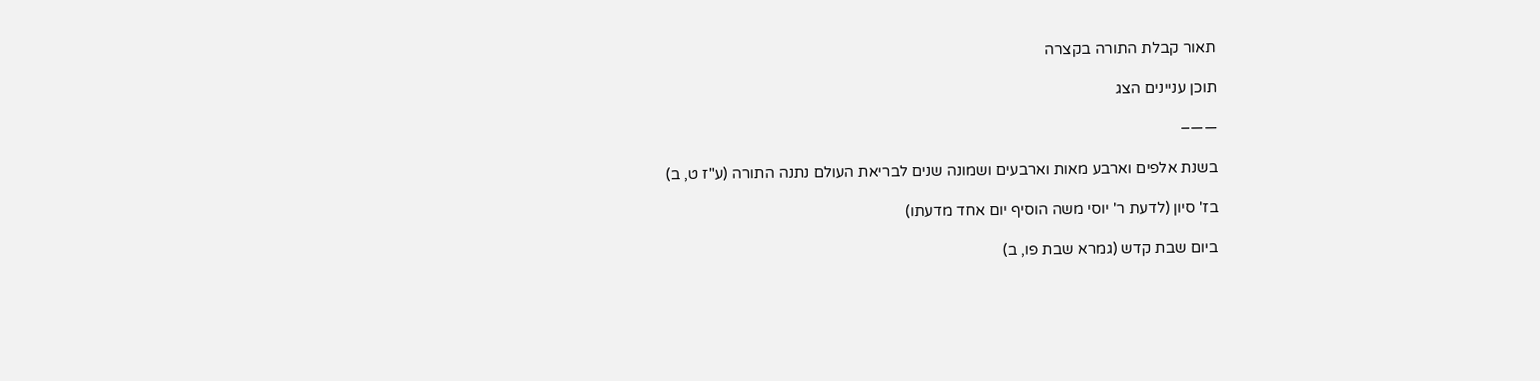תאור קבלת התורה בקצרה

תוכן עניינים הצג

——–

בשנת אלפים וארבע מאות וארבעים ושמונה שנים לבריאת העולם נתנה התורה (ע"ז ט, ב)

בז' סיון (לדעת ר' יוסי משה הוסיף יום אחד מדעתו)

ביום שבת קדש (גמרא שבת פו, ב)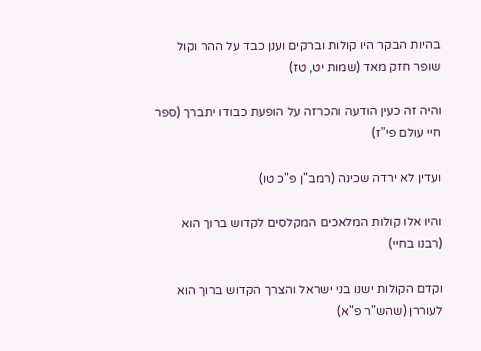בהיות הבקר היו קולות וברקים וענן כבד על ההר וקול שופר חזק מאד (שמות יט, טז)

והיה זה כעין הודעה והכרזה על הופעת כבודו יתברך (ספר חיי עולם פי"ז)

ועדין לא ירדה שכינה (רמב"ן פ"כ טו)

והיו אלו קולות המלאכים המקלסים לקדוש ברוך הוא (רבנו בחיי)

וקדם הקולות ישנו בני ישראל והצרך הקדוש ברוך הוא לעוררן (שהש"ר פ"א)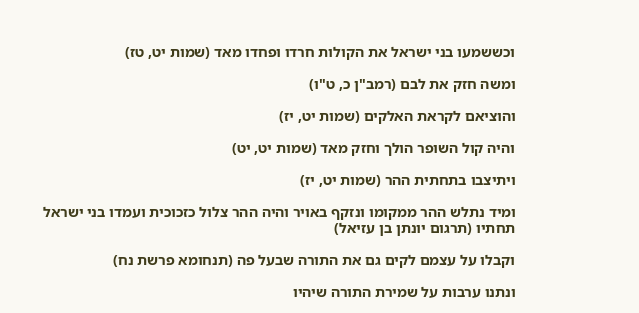וכששמעו בני ישראל את הקולות חרדו ופחדו מאד (שמות יט, טז)

ומשה חזק את לבם (רמב"ן כ, ט"ו)

והוציאם לקראת האלקים (שמות יט, יז)

והיה קול השופר הולך וחזק מאד (שמות יט, יט)

ויתיצבו בתחתית ההר (שמות יט, יז)

ומיד נתלש ההר ממקומו ונזקף באויר והיה ההר צלול כזכוכית ועמדו בני ישראל תחתיו (תרגום יונתן בן עזיאל)

וקבלו על עצמם לקים גם את התורה שבעל פה (תנחומא פרשת נח)

ונתנו ערבות על שמירת התורה שיהיו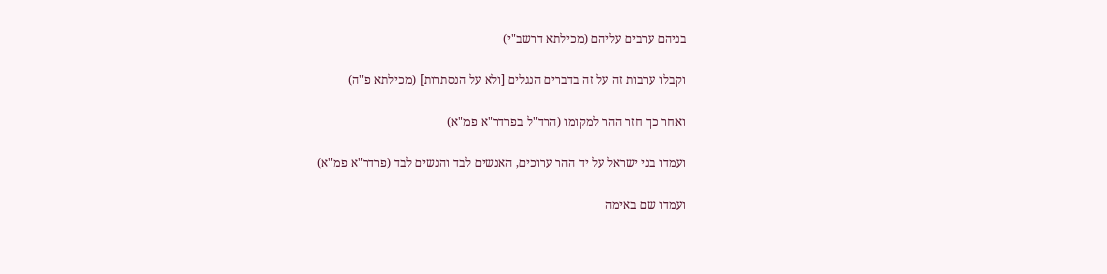בניהם ערבים עליהם (מכילתא דרשב"י)

וקבלו ערבות זה על זה בדברים הנגלים [ולא על הנסתרות] (מכילתא פ"ה)

ואחר כך חזר ההר למקומו (הרד"ל בפרדר"א פמ"א)

ועמדו בני ישראל על יד ההר ערוכים, האנשים לבד והנשים לבד (פרדר"א פמ"א)

ועמדו שם באימה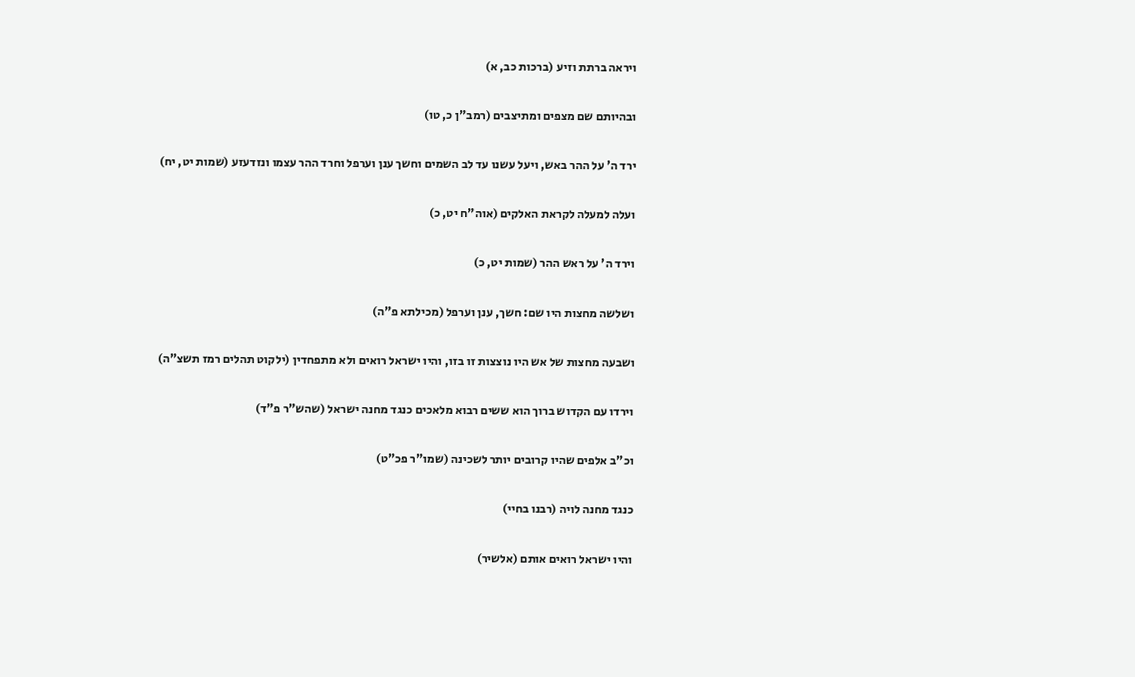ויראה ברתת וזיע (ברכות כב, א)

ובהיותם שם מצפים ומתיצבים (רמב"ן כ, טו)

ירד ה' על ההר באש, ויעל עשנו עד לב השמים וחשך ענן וערפל וחרד ההר עצמו ונזדעזע (שמות יט, יח)

ועלה למעלה לקראת האלקים (אוה"ח יט, כ)

וירד ה' על ראש ההר (שמות יט, כ)

ושלשה מחצות היו שם: חשך, ענן וערפל (מכילתא פ"ה)

ושבעה מחצות של אש היו נוצצות זו בזו, והיו ישראל רואים ולא מתפחדין (ילקוט תהלים רמז תשצ"ה)

וירדו עם הקדוש ברוך הוא ששים רבוא מלאכים כנגד מחנה ישראל (שהש"ר פ"ד)

וכ"ב אלפים שהיו קרובים יותר לשכינה (שמו"ר פכ"ט)

כנגד מחנה לויה (רבנו בחיי)

והיו ישראל רואים אותם (אלשיר)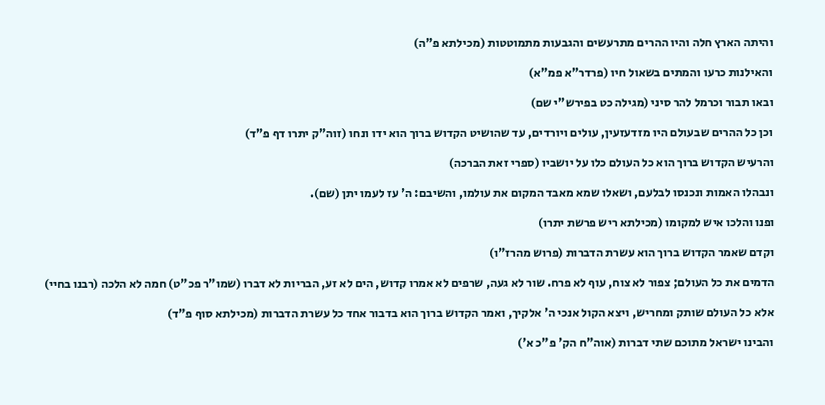והיתה הארץ חלה והיו ההרים מתרעשים והגבעות מתמוטטות (מכילתא פ"ה)

והאילנות כרעו והמתים בשאול חיו (פרדר"א פמ"א)

ובאו תבור וכרמל להר סיני (מגילה כט בפירש"י שם)

וכן כל ההרים שבעולם היו מזדעזעין, עולים ויורדים, עד שהושיט הקדוש ברוך הוא ידו ונחו (זוה"ק יתרו דף פ"ד)

והרעיש הקדוש ברוך הוא כל העולם כלו על יושביו (ספרי זאת הברכה)

ונבהלו האמות ונכנסו לבלעם, ושאלו שמא מאבד המקום את עולמו, והשיבם: ה' עז לעמו יתן (שם).

ופנו והלכו איש למקומו (מכילתא ריש פרשת יתרו)

וקדם שאמר הקדוש ברוך הוא עשרת הדברות (פרוש מהרז"ו)

הדמים את כל העולם; צפור לא צוח, עוף לא פרח. שור לא געה, שרפים לא אמרו קדוש, הים לא זע, הבריות לא דברו (שמו"ר פכ"ט) חמה לא הלכה (רבנו בחיי)

אלא כל העולם שותק ומחריש, ויצא הקול אנכי ה' אלקיך, ואמר הקדוש ברוך הוא בדבור אחד כל עשרת הדברות (מכילתא סוף פ"ד)

והבינו ישראל מתוכם שתי דברות (אוה"ח הק' פ"כ א')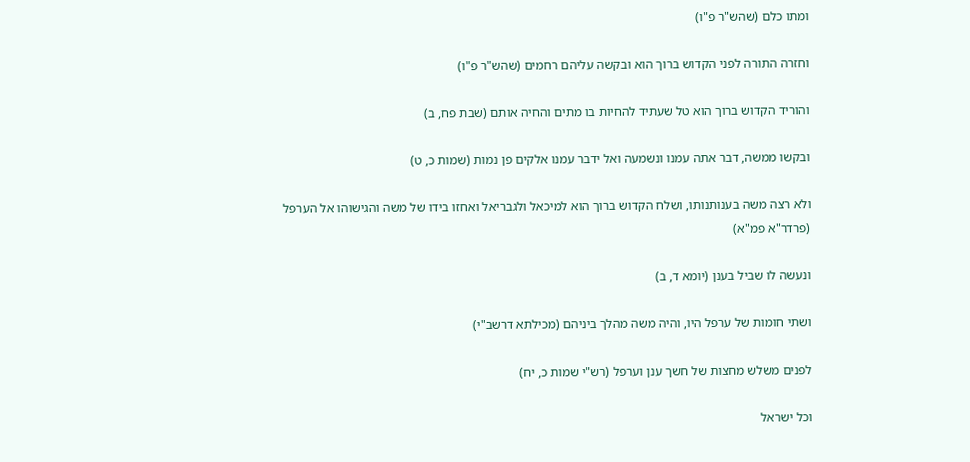ומתו כלם (שהש"ר פ"ו)

וחזרה התורה לפני הקדוש ברוך הוא ובקשה עליהם רחמים (שהש"ר פ"ו)

והוריד הקדוש ברוך הוא טל שעתיד להחיות בו מתים והחיה אותם (שבת פח, ב)

ובקשו ממשה, דבר אתה עמנו ונשמעה ואל ידבר עמנו אלקים פן נמות (שמות כ, ט)

ולא רצה משה בענותנותו, ושלח הקדוש ברוך הוא למיכאל ולגבריאל ואחזו בידו של משה והגישוהו אל הערפל (פרדר"א פמ"א)

ונעשה לו שביל בענן (יומא ד, ב)

ושתי חומות של ערפל היו, והיה משה מהלך ביניהם (מכילתא דרשב"י)

לפנים משלש מחצות של חשך ענן וערפל (רש"י שמות כ, יח)

וכל ישראל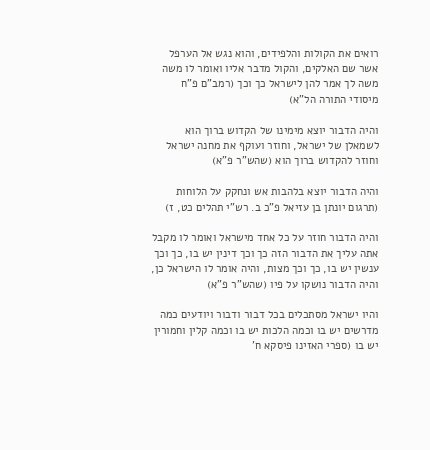רואים את הקולות והלפידים, והוא נגש אל הערפל אשר שם האלקים, והקול מדבר אליו ואומר לו משה משה לך אמר להן לישראל כך וכך (רמב"ם פ"ח מיסודי התורה הל"א)

והיה הדבור יוצא מימינו של הקדוש ברוך הוא לשמאלן של ישראל, וחוזר ועוקף את מחנה ישראל וחוזר להקדוש ברוך הוא (שהש"ר פ"א)

והיה הדבור יוצא בלהבות אש ונחקק על הלוחות (תרגום יונתן בן עזיאל פ"כ ב. רש"י תהלים כט, ז)

והיה הדבור חוזר על כל אחד מישראל ואומר לו מקבל אתה עליך את הדבור הזה כך וכך דינין יש בו, כך וכך ענשין יש בו, כך וכך מצות, והיה אומר לו הישראל כן, והיה הדבור נושקו על פיו (שהש"ר פ"א)

והיו ישראל מסתכלים בכל דבור ודבור ויודעים כמה מדרשים יש בו וכמה הלכות יש בו וכמה קלין וחמורין יש בו (ספרי האזינו פיסקא ח'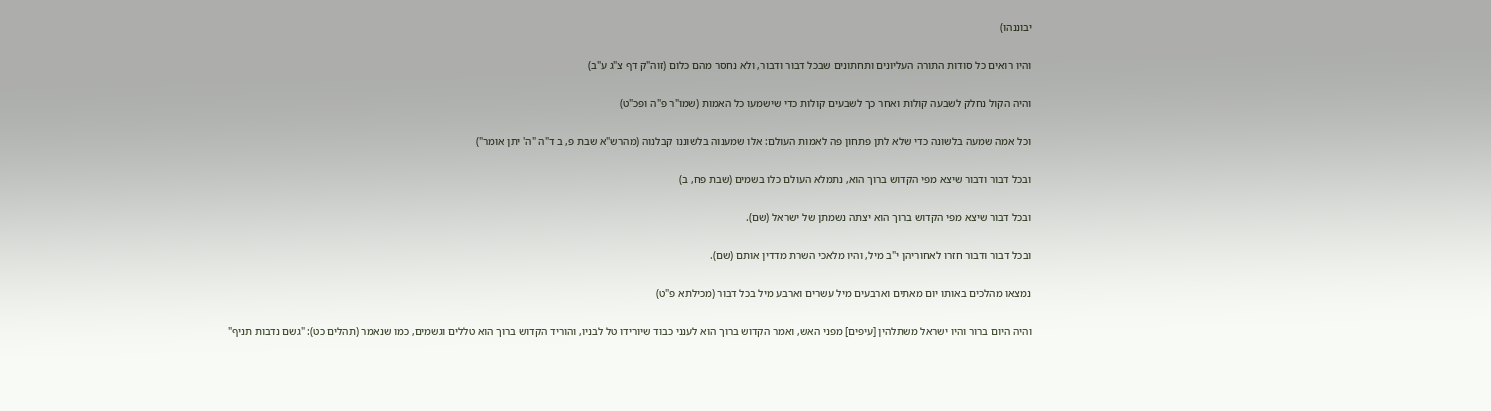יבוננהו)

והיו רואים כל סודות התורה העליונים ותחתונים שבכל דבור ודבור, ולא נחסר מהם כלום (זוה"ק דף צ"ג ע"ב)

והיה הקול נחלק לשבעה קולות ואחר כך לשבעים קולות כדי שישמעו כל האמות (שמו"ר פ"ה ופכ"ט)

וכל אמה שמעה בלשונה כדי שלא לתן פתחון פה לאמות העולם: אלו שמענוה בלשוננו קבלנוה (מהרש"א שבת פ, ב ד"ה "ה' יתן אומר")

ובכל דבור ודבור שיצא מפי הקדוש ברוך הוא, נתמלא העולם כלו בשמים (שבת פח, ב)

ובכל דבור שיצא מפי הקדוש ברוך הוא יצתה נשמתן של ישראל (שם).

ובכל דבור ודבור חזרו לאחוריהן י"ב מיל, והיו מלאכי השרת מדדין אותם (שם).

נמצאו מהלכים באותו יום מאתים וארבעים מיל עשרים וארבע מיל בכל דבור (מכילתא פ"ט)

והיה היום ברור והיו ישראל משתלהין [עיפים] מפני האש, ואמר הקדוש ברוך הוא לענני כבוד שיורידו טל לבניו, והוריד הקדוש ברוך הוא טללים וגשמים, כמו שנאמר (תהלים כט): "גשם נדבות תניף"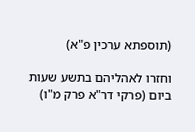(תוספתא ערכין פ"א)

וחזרו לאהליהם בתשע שעות ביום (פרקי דר"א פרק מ"ו)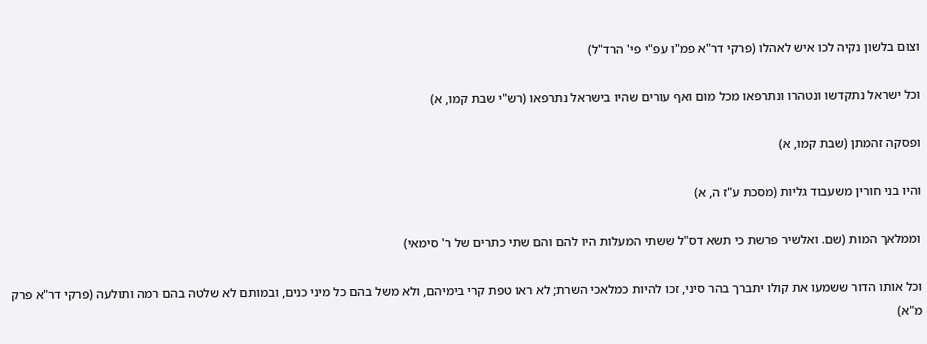וצום בלשון נקיה לכו איש לאהלו (פרקי דר"א פמ"ו עפ"י פי' הרד"ל)

וכל ישראל נתקדשו ונטהרו ונתרפאו מכל מום ואף עורים שהיו בישראל נתרפאו (רש"י שבת קמו, א)

ופסקה זהמתן (שבת קמו, א)

והיו בני חורין משעבוד גליות (מסכת ע"ז ה, א)

וממלאך המות (שם. ואלשיר פרשת כי תשא דס"ל ששתי המעלות היו להם והם שתי כתרים של ר' סימאי)

וכל אותו הדור ששמעו את קולו יתברך בהר סיני, זכו להיות כמלאכי השרת; לא ראו טפת קרי בימיהם, ולא משל בהם כל מיני כנים, ובמותם לא שלטה בהם רמה ותולעה (פרקי דר"א פרק מ"א)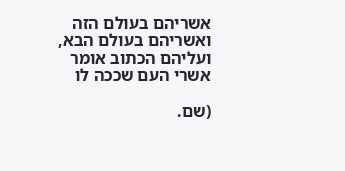אשריהם בעולם הזה ואשריהם בעולם הבא, ועליהם הכתוב אומר אשרי העם שככה לו

(שם.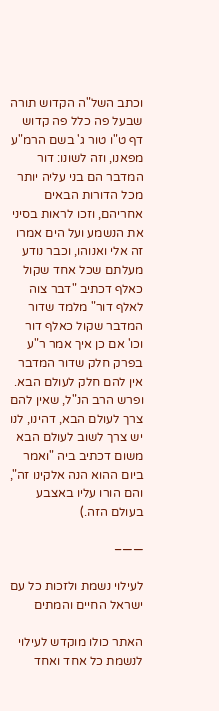וכתב השל"ה הקדוש תורה שבעל פה כלל פה קדוש דף ט"ו טור ג' בשם הרמ"ע מפאנו, וזה לשונו: דור המדבר הם בני עליה יותר מכל הדורות הבאים אחריהם, וזכו לראות בסיני את הנשמע ועל הים אמרו זה אלי ואנוהו, וכבר נודע מעלתם שכל אחד שקול כאלף דכתיב "דבר צוה לאלף דור" מלמד שדור המדבר שקול כאלף דור וכו' אם כן איך אמר ר"ע בפרק חלק שדור המדבר אין להם חלק לעולם הבא. ופרש הרב הנ"ל, שאין להם צרך לעולם הבא, דהינו, לנו יש צרך לשוב לעולם הבא משום דכתיב ביה "ואמר ביום ההוא הנה אלקינו זה", והם הורו עליו באצבע בעולם הזה.)

——–

לעילוי נשמת ולזכות כל עם ישראל החיים והמתים

האתר כולו מוקדש לעילוי לנשמת כל אחד ואחד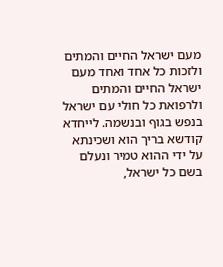מעם ישראל החיים והמתים ולזכות כל אחד ואחד מעם ישראל החיים והמתים ולרפואת כל חולי עם ישראל בנפש בגוף ובנשמה. לייחדא קודשא בריך הוא ושכינתא על ידי ההוא טמיר ונעלם בשם כל ישראל,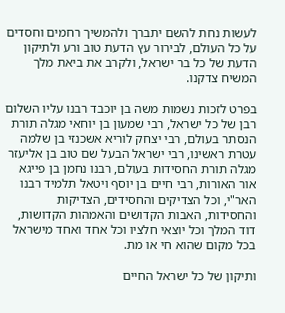לעשות נחת להשם יתברך ולהמשיך רחמים וחסדים על כל העולם, לבירור עץ הדעת טוב ורע ולתיקון הדעת של כל בר ישראל, ולקרב את ביאת מלך המשיח צדקנו.

בפרט לזכות נשמות משה בן יוכבד רבנו עליו השלום רבן של כל ישראל, רבי שמעון בן יוחאי מגלה תורת הנסתר בעולם, רבי יצחק לוריא אשכנזי בן שלמה עטרת ראשינו, רבי ישראל הבעל שם טוב בן אליעזר מגלה תורת החסידות בעולם, רבנו נחמן בן פייגא אור האורות, רבי חיים בן יוסף ויטאל תלמיד רבנו האר"י, וכל הצדיקים והחסידים, הצדיקות והחסידות, האבות הקדושים והאמהות הקדושות, דוד המלך וכל יוצאי חלציו וכל אחד ואחד מישראל בכל מקום שהוא חי או מת.

ותיקון של כל ישראל החיים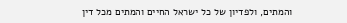והמתים, ולפדיון של כל ישראל החיים והמתים מכל דין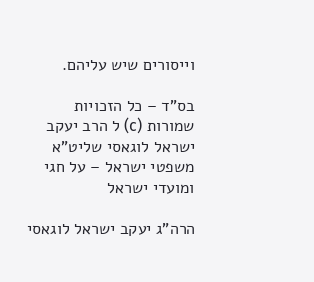וייסורים שיש עליהם.

בס"ד – כל הזכויות שמורות (c) ל הרב יעקב ישראל לוגאסי שליט"א
משפטי ישראל – על חגי ומועדי ישראל

הרה"ג יעקב ישראל לוגאסי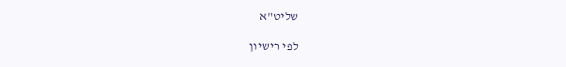שליט"א

לפי רישיון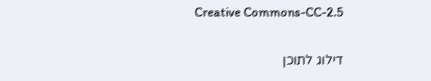Creative Commons-CC-2.5

דילוג לתוכן